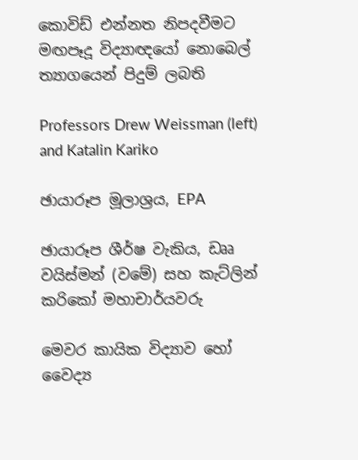කොවිඩ් එන්නත නිපදවීමට මඟපෑදූ විද්‍යාඥයෝ නොබෙල් ත්‍යාගයෙන් පිදුම් ලබති

Professors Drew Weissman (left) and Katalin Kariko

ඡායාරූප මූලාශ්‍රය, EPA

ඡායාරූප ශීර්ෂ වැකිය, ඩෲ වයිස්මන් (වමේ) සහ කැට්ලින් කරිකෝ මහාචාර්යවරු

මෙවර කායික විද්‍යාව හෝ වෛද්‍ය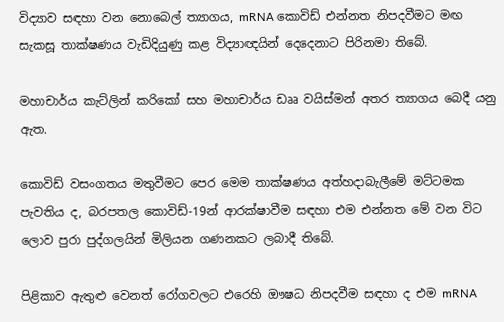විද්‍යාව සඳහා වන නොබෙල් ත්‍යාගය, mRNA කොවිඩ් එන්නත නිපදවීමට මඟ සැකසූ තාක්ෂණය වැඩිදියුණු කළ විද්‍යාඥයින් දෙදෙනාට පිරිනමා තිබේ.

මහාචාර්ය කැට්ලින් කරිකෝ සහ මහාචාර්ය ඩෲ වයිස්මන් අතර ත්‍යාගය බෙදී යනු ඇත.

කොවිඩ් වසංගතය මතුවීමට පෙර මෙම තාක්ෂණය අත්හදාබැලීමේ මට්ටමක පැවතිය ද, බරපතල කොවිඩ්-19න් ආරක්ෂාවීම සඳහා එම එන්නත මේ වන විට ලොව පුරා පුද්ගලයින් මිලියන ගණනකට ලබාදී තිබේ.

පිළිකාව ඇතුළු වෙනත් රෝගවලට එරෙහි ඖෂධ නිපදවීම සඳහා ද එම mRNA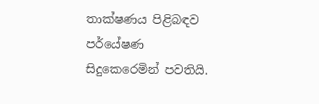තාක්ෂණය පිළිබඳව පර්යේෂණ සිදුකෙරෙමින් පවතියි.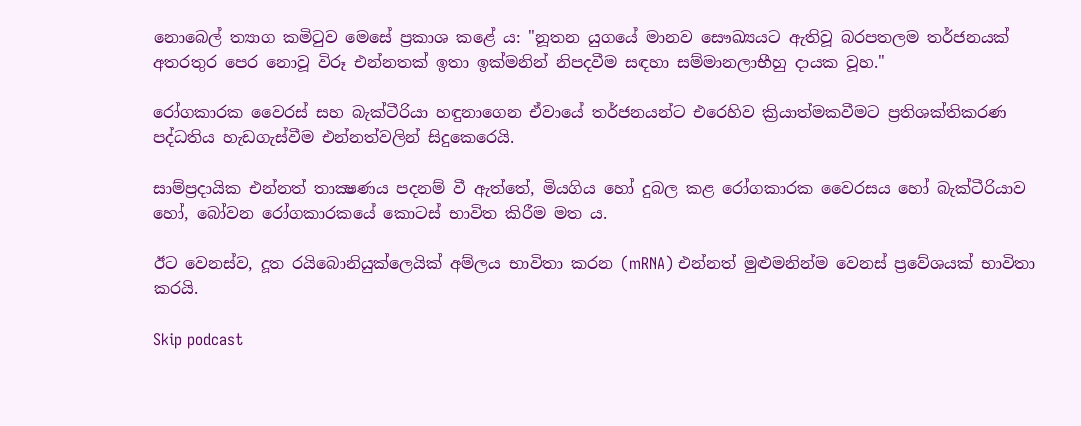නොබෙල් ත්‍යාග කමිටුව මෙසේ ප්‍රකාශ කළේ ය: "නූතන යුගයේ මානව සෞඛ්‍යයට ඇතිවූ බරපතලම තර්ජනයක් අතරතුර පෙර නොවූ විරූ එන්නතක් ඉතා ඉක්මනින් නිපදවීම සඳහා සම්මානලාභීහු දායක වූහ."

රෝගකාරක වෛරස් සහ බැක්ටීරියා හඳුනාගෙන ඒවායේ තර්ජනයන්ට එරෙහිව ක්‍රියාත්මකවීමට ප්‍රතිශක්තිකරණ පද්ධතිය හැඩගැස්වීම එන්නත්වලින් සිදුකෙරෙයි.

සාම්ප්‍රදායික එන්නත් තාක්‍ෂණය පදනම් වී ඇත්තේ, මියගිය හෝ දුබල කළ රෝගකාරක වෛරසය හෝ බැක්ටීරියාව හෝ, බෝවන රෝගකාරකයේ කොටස් භාවිත කිරීම මත ය.

ඊට වෙනස්ව, දූත රයිබොනියුක්ලෙයික් අම්ලය භාවිතා කරන (mRNA) එන්නත් මුළුමනින්ම වෙනස් ප්‍රවේශයක් භාවිතා කරයි.

Skip podcast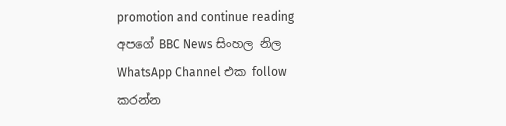promotion and continue reading
අපගේ BBC News සිංහල නිල WhatsApp Channel එක follow කරන්න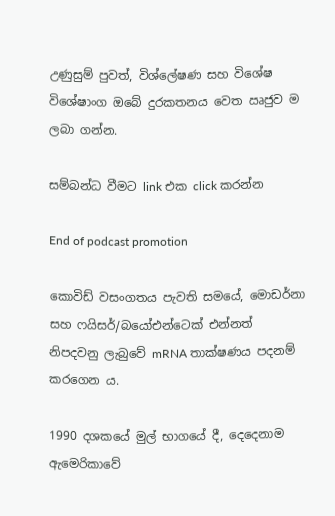උණුසුම් පුවත්, විශ්ලේෂණ සහ විශේෂ විශේෂාංග ඔබේ දුරකතනය වෙත ඍජුව ම ලබා ගන්න.

සම්බන්ධ වීමට link එක click කරන්න

End of podcast promotion

කොවිඩ් වසංගතය පැවති සමයේ, මොඩර්නා සහ ෆයිසර්/බයෝඑන්ටෙක් එන්නත් නිපදවනු ලැබුවේ mRNA තාක්ෂණය පදනම් කරගෙන ය.

1990 දශකයේ මුල් භාගයේ දී, දෙදෙනාම ඇමෙරිකාවේ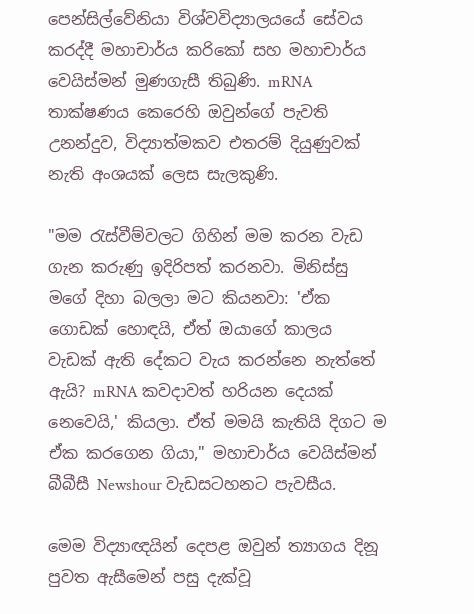පෙන්සිල්වේනියා විශ්වවිද්‍යාලයයේ සේවය කරද්දී මහාචාර්ය කරිකෝ සහ මහාචාර්ය වෙයිස්මන් මුණගැසී තිබුණි. mRNA තාක්ෂණය කෙරෙහි ඔවුන්ගේ පැවති උනන්දුව, විද්‍යාත්මකව එතරම් දියුණුවක් නැති අංශයක් ලෙස සැලකුණි.

"මම රැස්වීම්වලට ගිහින් මම කරන වැඩ ගැන කරුණු ඉදිරිපත් කරනවා. මිනිස්සු මගේ දිහා බලලා මට කියනවා: 'ඒක ගොඩක් හොඳයි, ඒත් ඔයාගේ කාලය වැඩක් ඇති දේකට වැය කරන්නෙ නැත්තේ ඇයි? mRNA කවදාවත් හරියන දෙයක් නෙවෙයි,' කියලා. ඒත් මමයි කැතියි දිගට ම ඒක කරගෙන ගියා," මහාචාර්ය වෙයිස්මන් බීබීසී Newshour වැඩසටහනට පැවසීය.

මෙම විද්‍යාඥයින් දෙපළ ඔවුන් ත්‍යාගය දිනූ පුවත ඇසීමෙන් පසු දැක්වූ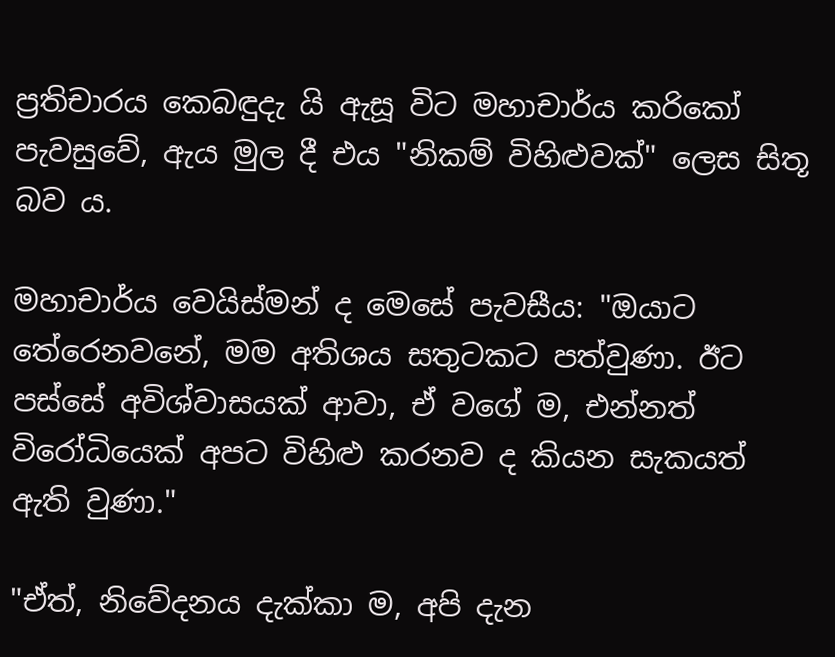ප්‍රතිචාරය කෙබඳුදැ යි ඇසූ විට මහාචාර්ය කරිකෝ පැවසුවේ, ඇය මුල දී එය "නිකම් විහිළුවක්" ලෙස සිතූ බව ය.

මහාචාර්ය වෙයිස්මන් ද මෙසේ පැවසීය: "ඔයාට තේරෙනවනේ, මම අතිශය සතුටකට පත්වුණා. ඊට පස්සේ අවිශ්වාසයක් ආවා, ඒ වගේ ම, එන්නත් විරෝධියෙක් අපට විහිළු කරනව ද කියන සැකයත් ඇති වුණා."

"ඒත්, නිවේදනය දැක්කා ම, අපි දැන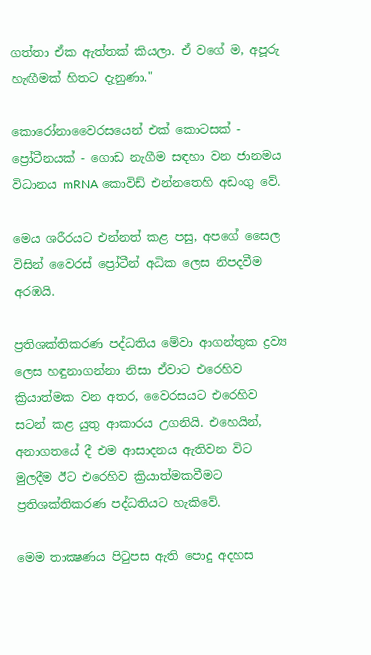ගත්තා ඒක ඇත්තක් කියලා. ඒ වගේ ම, අපූරු හැඟීමක් හිතට දැනුණා."

කොරෝනාවෛරසයෙන් එක් කොටසක් - ප්‍රෝටීනයක් - ගොඩ නැගීම සඳහා වන ජානමය විධානය mRNA කොවිඩ් එන්නතෙහි අඩංගු වේ.

මෙය ශරීරයට එන්නත් කළ පසු, අපගේ සෛල විසින් වෛරස් ප්‍රෝටීන් අධික ලෙස නිපදවීම අරඹයි.

ප්‍රතිශක්තිකරණ පද්ධතිය මේවා ආගන්තුක ද්‍රව්‍ය ලෙස හඳුනාගන්නා නිසා ඒවාට එරෙහිව ක්‍රියාත්මක වන අතර, වෛරසයට එරෙහිව සටන් කළ යුතු ආකාරය උගනියි. එහෙයින්, අනාගතයේ දී එම ආසාදනය ඇතිවන විට මුලදීම ඊට එරෙහිව ක්‍රියාත්මකවීමට ප්‍රතිශක්තිකරණ පද්ධතියට හැකිවේ.

මෙම තාක්‍ෂණය පිටුපස ඇති පොදු අදහස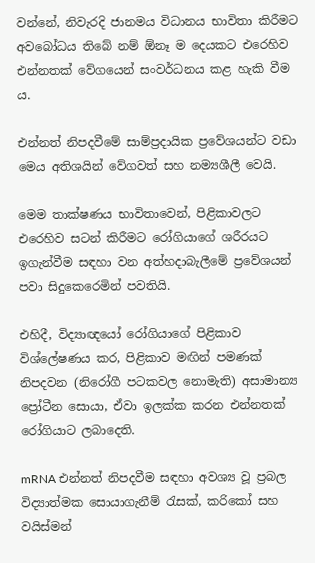වන්නේ, නිවැරදි ජානමය විධානය භාවිතා කිරීමට අවබෝධය තිබේ නම් ඕනෑ ම දෙයකට එරෙහිව එන්නතක් වේගයෙන් සංවර්ධනය කළ හැකි වීම ය.

එන්නත් නිපදවීමේ සාම්ප්‍රදායික ප්‍රවේශයන්ට වඩා මෙය අතිශයින් වේගවත් සහ නම්‍යශීලී වෙයි.

මෙම තාක්ෂණය භාවිතාවෙන්, පිළිකාවලට එරෙහිව සටන් කිරීමට රෝගියාගේ ශරීරයට ඉගැන්වීම සඳහා වන අත්හදාබැලීමේ ප්‍රවේශයන් පවා සිදුකෙරෙමින් පවතියි.

එහිදී, විද්‍යාඥයෝ රෝගියාගේ පිළිකාව විශ්ලේෂණය කර, පිළිකාව මඟින් පමණක් නිපදවන (නිරෝගී පටකවල නොමැති) අසාමාන්‍ය ප්‍රෝටීන සොයා, ඒවා ඉලක්ක කරන එන්නතක් රෝගියාට ලබාදෙති.

mRNA එන්නත් නිපදවීම සඳහා අවශ්‍ය වූ ප්‍රබල විද්‍යාත්මක සොයාගැනීම් රැසක්, කරිකෝ සහ වයිස්මන්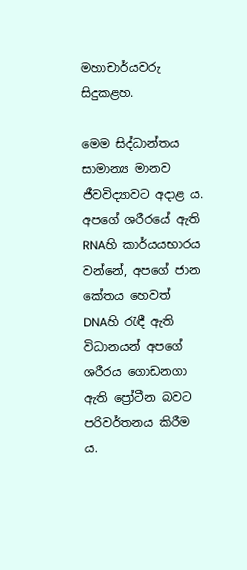මහාචාර්යවරු සිදුකළහ.

මෙම සිද්ධාන්තය සාමාන්‍ය මානව ජීවවිද්‍යාවට අදාළ ය. අපගේ ශරීරයේ ඇති RNAහි කාර්යයභාරය වන්නේ, අපගේ ජාන කේතය හෙවත් DNAහි රැඳී ඇති විධානයන් අපගේ ශරීරය ගොඩනගා ඇති ප්‍රෝටීන බවට පරිවර්තනය කිරීම ය.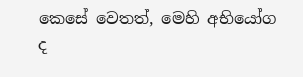කෙසේ වෙතත්, මෙහි අභියෝග ද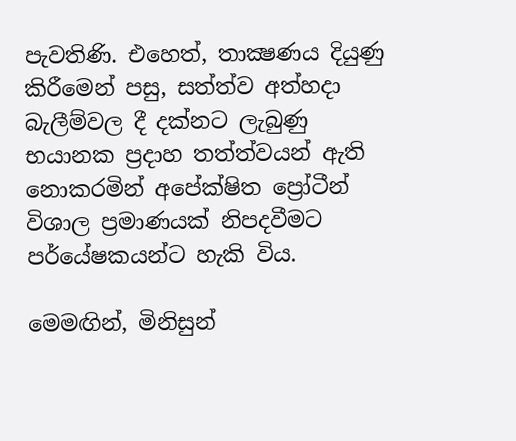පැවතිණි. එහෙත්, තාක්‍ෂණය දියුණු කිරීමෙන් පසු, සත්ත්ව අත්හදා බැලීම්වල දී දක්නට ලැබුණු භයානක ප්‍රදාහ තත්ත්වයන් ඇති නොකරමින් අපේක්ෂිත ප්‍රෝටීන් විශාල ප්‍රමාණයක් නිපදවීමට පර්යේෂකයන්ට හැකි විය.

මෙමඟින්, මිනිසුන්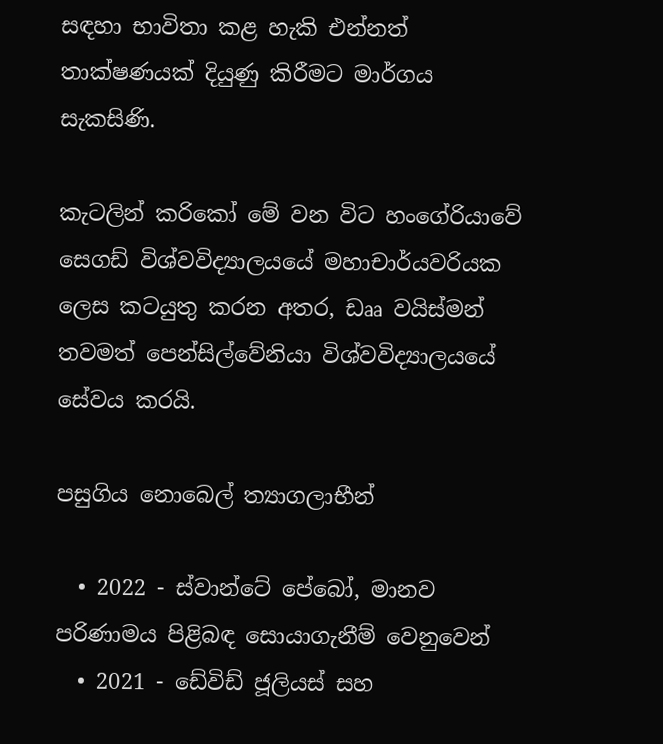සඳහා භාවිතා කළ හැකි එන්නත් තාක්ෂණයක් දියුණු කිරීමට මාර්ගය සැකසිණි.

කැටලින් කරිකෝ මේ වන විට හංගේරියාවේ සෙගඩ් විශ්වවිද්‍යාලයයේ මහාචාර්යවරියක ලෙස කටයුතු කරන අතර, ඩෲ වයිස්මන් තවමත් පෙන්සිල්වේනියා විශ්වවිද්‍යාලයයේ සේවය කරයි.

පසුගිය නොබෙල් ත්‍යාගලාභීන්

  • 2022 - ස්වාන්ටේ පේබෝ, මානව පරිණාමය පිළිබඳ සොයාගැනීම් වෙනුවෙන්
  • 2021 - ඩේවිඩ් ජූලියස් සහ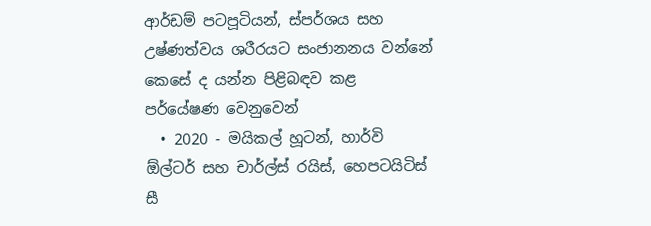ආර්ඩම් පටපූටියන්, ස්පර්ශය සහ උෂ්ණත්වය ශරීරයට සංජානනය වන්නේ කෙසේ ද යන්න පිළිබඳව කළ පර්යේෂණ වෙනුවෙන්
  • 2020 - මයිකල් හූටන්, හාර්වි ඕල්ටර් සහ චාර්ල්ස් රයිස්, හෙපටයිටිස් සී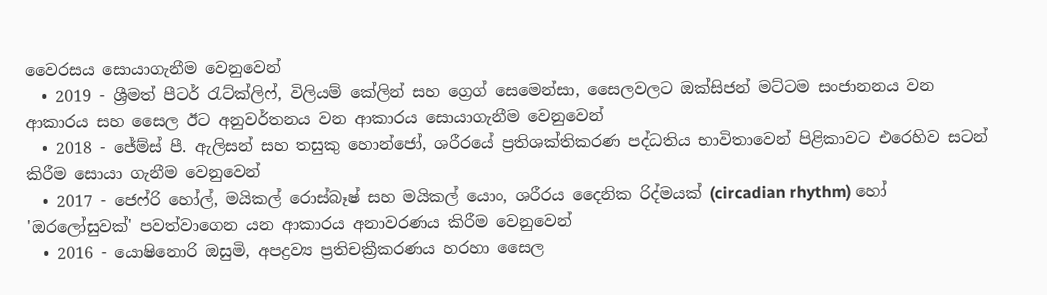වෛරසය සොයාගැනීම වෙනුවෙන්
  • 2019 - ශ්‍රීමත් පීටර් රැට්ක්ලිෆ්, විලියම් කේලින් සහ ග්‍රෙග් සෙමෙන්සා, සෛලවලට ඔක්සිජන් මට්ටම සංජානනය වන ආකාරය සහ සෛල ඊට අනුවර්තනය වන ආකාරය සොයාගැනීම වෙනුවෙන්
  • 2018 - ජේම්ස් පී. ඇලිසන් සහ තසුකු හොන්ජෝ, ශරීරයේ ප්‍රතිශක්තිකරණ පද්ධතිය භාවිතාවෙන් පිළිකාවට එරෙහිව සටන් කිරීම සොයා ගැනීම වෙනුවෙන්
  • 2017 - ජෙෆ්රි හෝල්, මයිකල් රොස්බෑෂ් සහ මයිකල් යොං, ශරීරය දෛනික රිද්මයක් (circadian rhythm) හෝ 'ඔරලෝසුවක්' පවත්වාගෙන යන ආකාරය අනාවරණය කිරීම වෙනුවෙන්
  • 2016 - යොෂිනොරි ඔසුමි, අපද්‍රව්‍ය ප්‍රතිචක්‍රීකරණය හරහා සෛල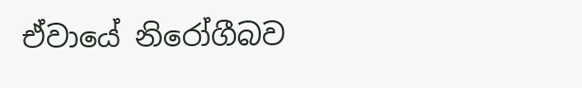ඒවායේ නිරෝගීබව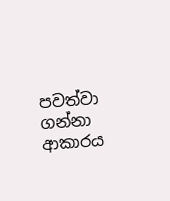පවත්වා ගන්නා ආකාරය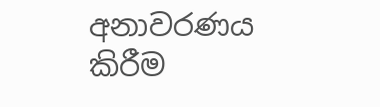අනාවරණය කිරීම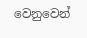වෙනුවෙන්